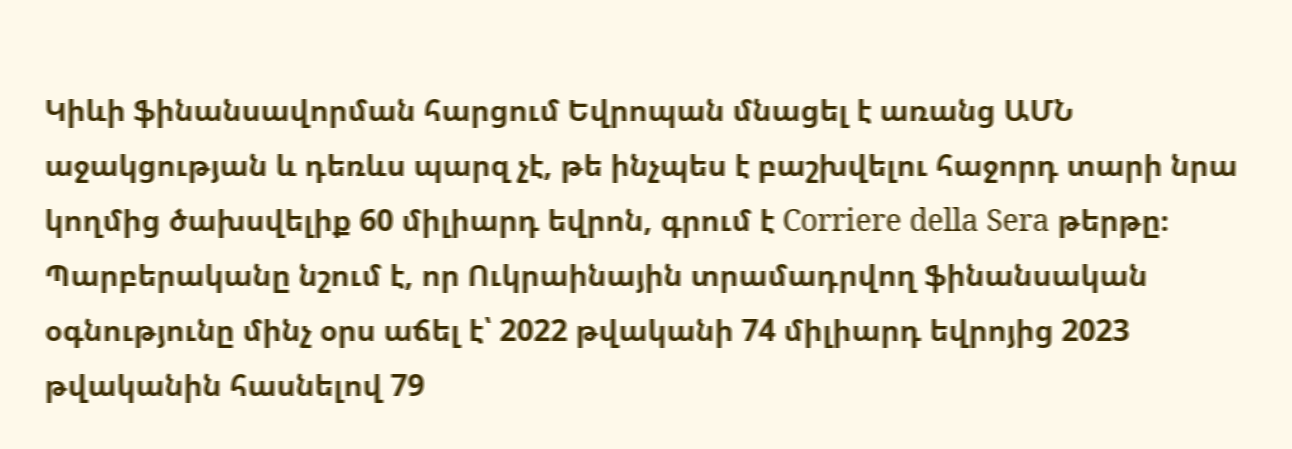Կիևի ֆինանսավորման հարցում Եվրոպան մնացել է առանց ԱՄՆ աջակցության և դեռևս պարզ չէ, թե ինչպես է բաշխվելու հաջորդ տարի նրա կողմից ծախսվելիք 60 միլիարդ եվրոն, գրում է Corriere della Sera թերթը։
Պարբերականը նշում է, որ Ուկրաինային տրամադրվող ֆինանսական օգնությունը մինչ օրս աճել է՝ 2022 թվականի 74 միլիարդ եվրոյից 2023 թվականին հասնելով 79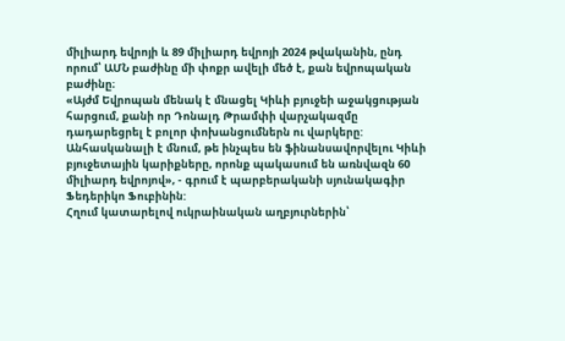միլիարդ եվրոյի և 89 միլիարդ եվրոյի 2024 թվականին, ընդ որում՝ ԱՄՆ բաժինը մի փոքր ավելի մեծ է, քան եվրոպական բաժինը։
«Այժմ Եվրոպան մենակ է մնացել Կիևի բյուջեի աջակցության հարցում, քանի որ Դոնալդ Թրամփի վարչակազմը դադարեցրել է բոլոր փոխանցումներն ու վարկերը: Անհասկանալի է մնում, թե ինչպես են ֆինանսավորվելու Կիևի բյուջետային կարիքները, որոնք պակասում են առնվազն 60 միլիարդ եվրոյով», - գրում է պարբերականի սյունակագիր Ֆեդերիկո Ֆուբինին:
Հղում կատարելով ուկրաինական աղբյուրներին՝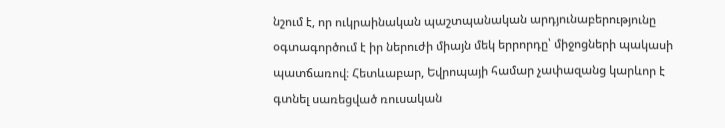նշում է, որ ուկրաինական պաշտպանական արդյունաբերությունը օգտագործում է իր ներուժի միայն մեկ երրորդը՝ միջոցների պակասի պատճառով։ Հետևաբար, Եվրոպայի համար չափազանց կարևոր է գտնել սառեցված ռուսական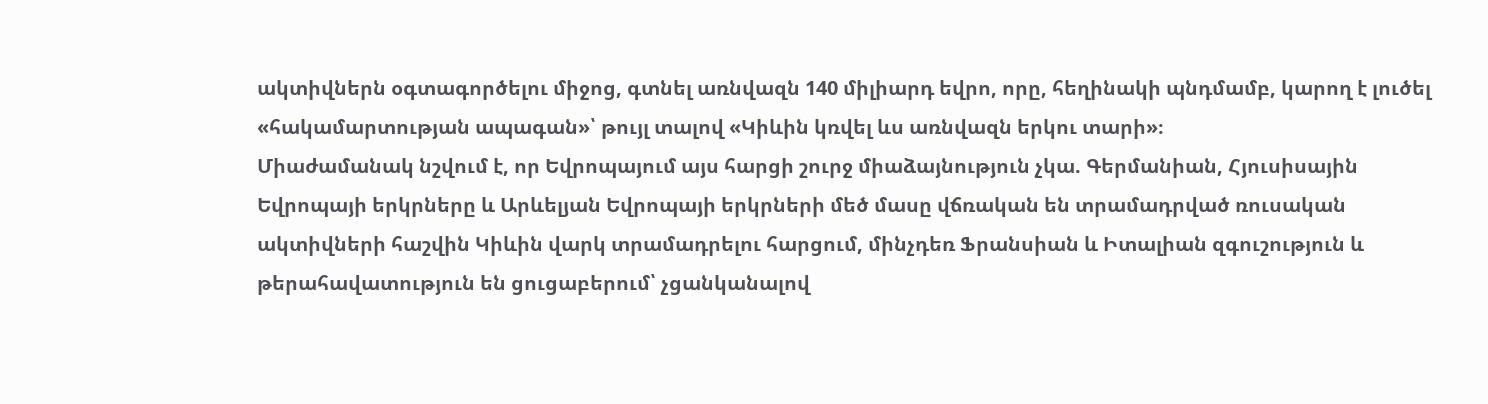ակտիվներն օգտագործելու միջոց, գտնել առնվազն 140 միլիարդ եվրո, որը, հեղինակի պնդմամբ, կարող է լուծել «հակամարտության ապագան»՝ թույլ տալով «Կիևին կռվել ևս առնվազն երկու տարի»։
Միաժամանակ նշվում է, որ Եվրոպայում այս հարցի շուրջ միաձայնություն չկա. Գերմանիան, Հյուսիսային Եվրոպայի երկրները և Արևելյան Եվրոպայի երկրների մեծ մասը վճռական են տրամադրված ռուսական ակտիվների հաշվին Կիևին վարկ տրամադրելու հարցում, մինչդեռ Ֆրանսիան և Իտալիան զգուշություն և թերահավատություն են ցուցաբերում՝ չցանկանալով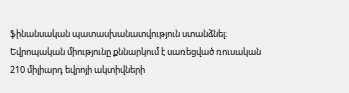ֆինանսական պատասխանատվություն ստանձնել։
Եվրոպական միությունը քննարկում է սառեցված ռուսական 210 միլիարդ եվրոյի ակտիվների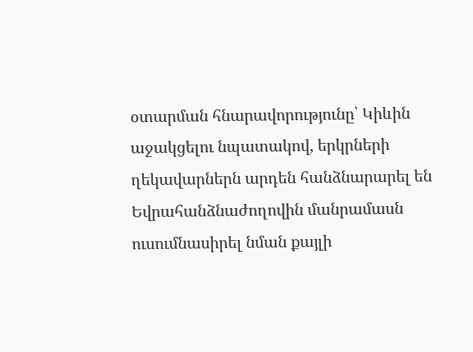օտարման հնարավորությունը՝ Կիևին աջակցելու նպատակով, երկրների ղեկավարներն արդեն հանձնարարել են Եվրահանձնաժողովին մանրամասն ուսումնասիրել նման քայլի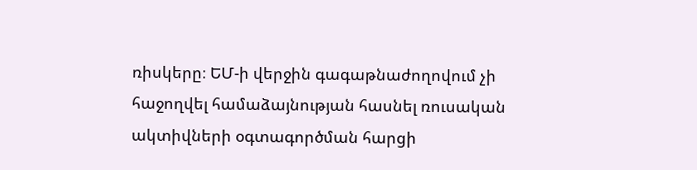ռիսկերը։ ԵՄ-ի վերջին գագաթնաժողովում չի հաջողվել համաձայնության հասնել ռուսական ակտիվների օգտագործման հարցի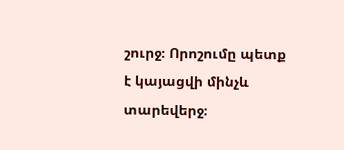շուրջ։ Որոշումը պետք է կայացվի մինչև տարեվերջ։